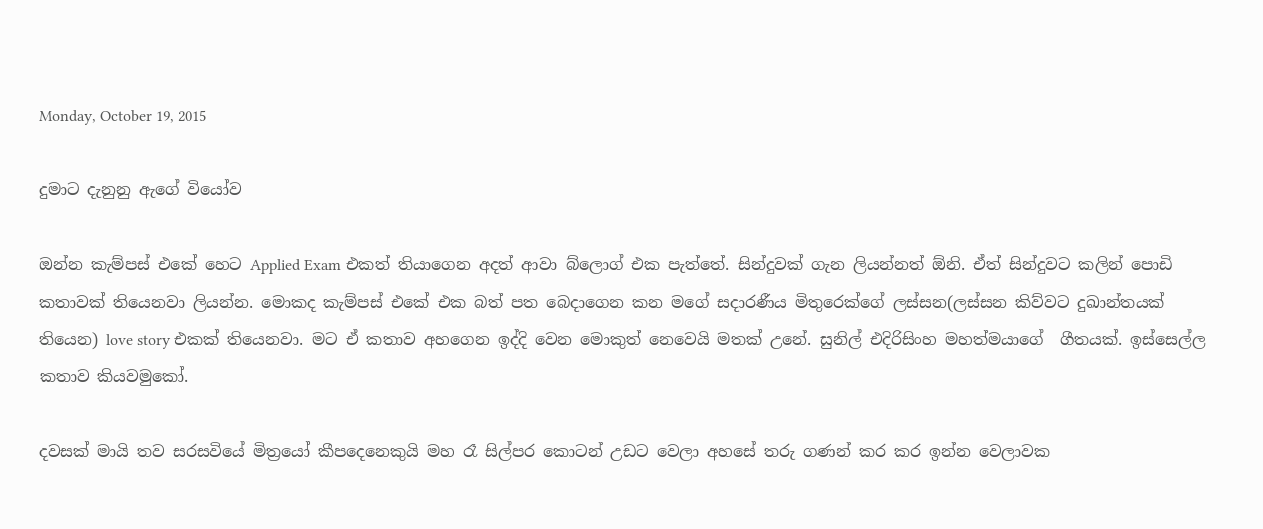Monday, October 19, 2015

දුමාට දැනුනු ඇගේ වියෝව

ඔන්න කැම්පස් එකේ හෙට Applied Exam එකත් තියාගෙන අදත් ආවා බ්ලොග් එක පැත්තේ. සින්දුවක් ගැන ලියන්නත් ඕනි. ඒත් සින්දුවට කලින් පොඩි කතාවක් තියෙනවා ලියන්න. මොකද කැම්පස් එකේ එක බත් පත බෙදාගෙන කන මගේ සදාරණීය මිතුරෙක්ගේ ලස්සන(ලස්සන කිව්වට දුඛාන්තයක් තියෙන) love story එකක් තියෙනවා. මට ඒ කතාව අහගෙන ඉද්දි වෙන මොකුත් නෙවෙයි මතක් උනේ. සුනිල් එදිරිසිංහ මහත්මයාගේ  ගීතයක්. ඉස්සෙල්ල කතාව කියවමුකෝ.

දවසක් මායි තව සරසවියේ මිත්‍රයෝ කීපදෙනෙකුයි මහ රෑ සිල්පර කොටන් උඩට වෙලා අහසේ තරු ගණන් කර කර ඉන්න වෙලාවක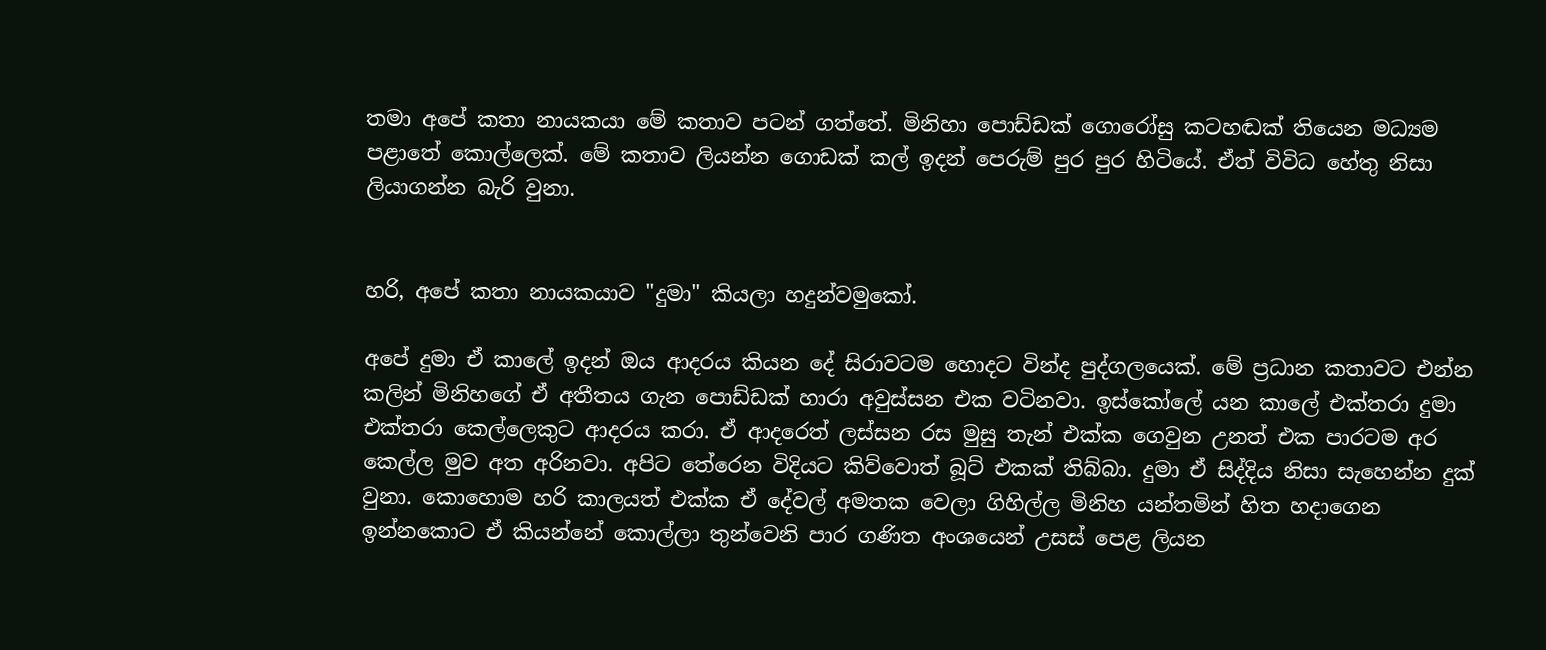තමා අපේ කතා නායකයා මේ කතාව පටන් ගත්තේ. මිනිහා පොඩ්ඩක් ගොරෝසු කටහඬක් තියෙන මධ්‍යම පළාතේ කොල්ලෙක්. මේ කතාව ලියන්න ගොඩක් කල් ඉදන් පෙරුම් පුර පුර හිටියේ. ඒත් විවිධ හේතු නිසා ලියාගන්න බැරි වුනා.


හරි, අපේ කතා නායකයාව "දුමා" කියලා හදුන්වමුකෝ.

අපේ දුමා ඒ කාලේ ඉදන් ඔය ආදරය කියන දේ සිරාවටම හොදට වින්ද පුද්ගලයෙක්. මේ ප්‍රධාන කතාවට එන්න කලින් මිනිහගේ ඒ අතීතය ගැන පොඩ්ඩක් හාරා අවුස්සන එක වටිනවා. ඉස්කෝලේ යන කාලේ එක්තරා දුමා එක්තරා කෙල්ලෙකුට ආදරය කරා. ඒ ආදරෙත් ලස්සන රස මුසු තැන් එක්ක ගෙවුන උනත් එක පාරටම අර කෙල්ල මුව අත අරිනවා. අපිට තේරෙන විදියට කිව්වොත් බූට් එකක් තිබ්බා. දුමා ඒ සිද්දිය නිසා සැහෙන්න දුක් වුනා. කොහොම හරි කාලයත් එක්ක ඒ දේවල් අමතක වෙලා ගිහිල්ල මිනිහ යන්තමින් හිත හදාගෙන ඉන්නකොට ඒ කියන්නේ කොල්ලා තුන්වෙනි පාර ගණිත අංශයෙන් උසස් පෙළ ලියන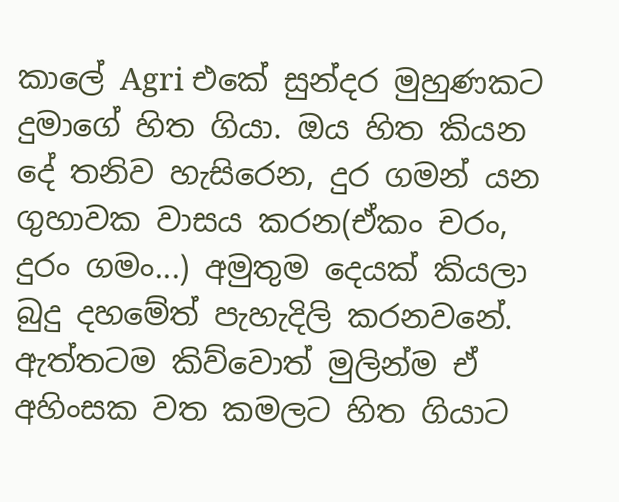කාලේ Agri එකේ සුන්දර මුහුණකට දුමාගේ හිත ගියා. ඔය හිත කියන දේ තනිව හැසිරෙන, දුර ගමන් යන ගුහාවක වාසය කරන(ඒකං චරං, දුරං ගමං...) අමුතුම දෙයක් කියලා බුදු දහමේත් පැහැදිලි කරනවනේ.
ඇත්තටම කිව්වොත් මුලින්ම ඒ අහිංසක වත කමලට හිත ගියාට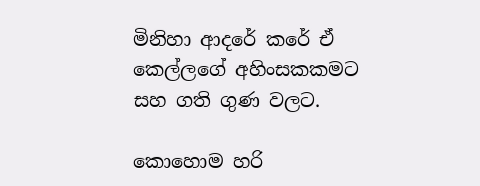මිනිහා ආදරේ කරේ ඒ කෙල්ලගේ අහිංසකකමට සහ ගති ගුණ වලට.

කොහොම හරි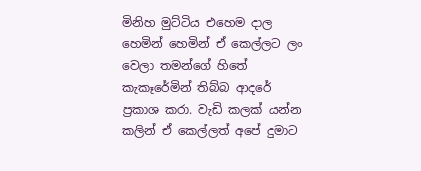මිනිහ මුට්ටිය එහෙම දාල හෙමින් හෙමින් ඒ කෙල්ලට ලං වෙලා තමන්ගේ හිතේ කැකෑරේමින් තිබ්බ ආදරේ ප්‍රකාශ කරා. වැඩි කලක් යන්න කලින් ඒ කෙල්ලත් අපේ දුමාට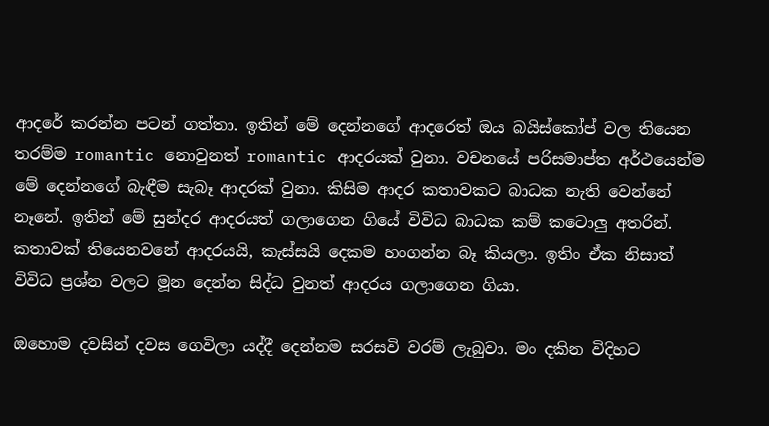ආදරේ කරන්න පටන් ගත්තා. ඉතින් මේ දෙන්නගේ ආදරෙත් ඔය බයිස්කෝප් වල තියෙන තරම්ම romantic නොවුනත් romantic ආදරයක් වුනා. වචනයේ පරිසමාප්ත අර්ථයෙන්ම මේ දෙන්නගේ බැඳීම සැබෑ ආදරක් වුනා. කිසිම ආදර කතාවකට බාධක නැති වෙන්නේ නෑනේ. ඉතින් මේ සුන්දර ආදරයත් ගලාගෙන ගියේ විවිධ බාධක කම් කටොලු අතරින්. කතාවක් තියෙනවනේ ආදරයයි, කැස්සයි දෙකම හංගන්න බෑ කියලා. ඉතිං ඒක නිසාත් විවිධ ප්‍රශ්න වලට මූන දෙන්න සිද්ධ වුනත් ආදරය ගලාගෙන ගියා.

ඔහොම දවසින් දවස ගෙවිලා යද්දී දෙන්නම සරසවි වරම් ලැබුවා. මං දකින විදිහට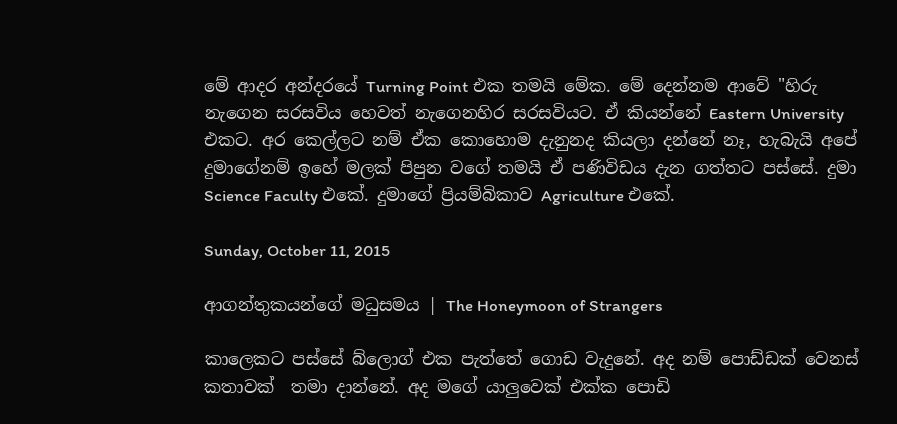මේ ආදර අන්දරයේ Turning Point එක තමයි මේක. මේ දෙන්නම ආවේ "හිරු නැගෙන සරසවිය හෙවත් නැගෙනහිර සරසවියට. ඒ කියන්නේ Eastern University එකට. අර කෙල්ලට නම් ඒක කොහොම දැනුනද කියලා දන්නේ නෑ, හැබැයි අපේ දුමාගේනම් ඉහේ මලක් පිපුන වගේ තමයි ඒ පණිවිඩය දැන ගත්තට පස්සේ. දුමා Science Faculty එකේ. දුමාගේ ප්‍රියම්බිකාව Agriculture එකේ.

Sunday, October 11, 2015

ආගන්තුකයන්ගේ මධුසමය | The Honeymoon of Strangers

කාලෙකට පස්සේ බ්ලොග් එක පැත්තේ ගොඩ වැදුනේ. අද නම් පොඩ්ඩක් වෙනස් කතාවක්  තමා දාන්නේ. අද මගේ යාලුවෙක් එක්ක පොඩි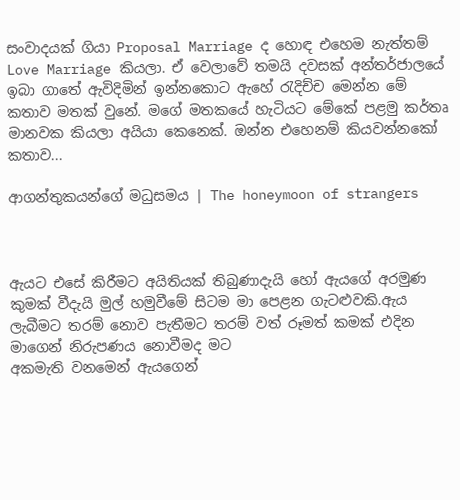සංවාදයක් ගියා Proposal Marriage ද හොඳ එහෙම නැත්තම් Love Marriage කියලා. ඒ වෙලාවේ තමයි දවසක් අන්තර්ජාලයේ ඉබා ගාතේ ඇවිදිමින් ඉන්නකොට ඇහේ රැදිච්ච මෙන්න මේ කතාව මතක් වුනේ. මගේ මතකයේ හැටියට මේකේ පළමු කර්තෘ මානවක කියලා අයියා කෙනෙක්. ඔන්න එහෙනම් කියවන්නකෝ කතාව...

ආගන්තුකයන්ගේ මධුසමය | The honeymoon of strangers



ඇයට එසේ කිරීමට අයිතියක් තිබුණාදැයි හෝ ඇයගේ අරමුණ කුමක් වීදැයි මුල් හමුවීමේ සිටම මා පෙළන ගැටළුවකි.ඇය ලැබීමට තරම් නොව පැතීමට තරම් වත් රූමත් කමක් එදින මාගෙන් නිරුපණය නොවීමද මට
අකමැති වනමෙන් ඇයගෙන්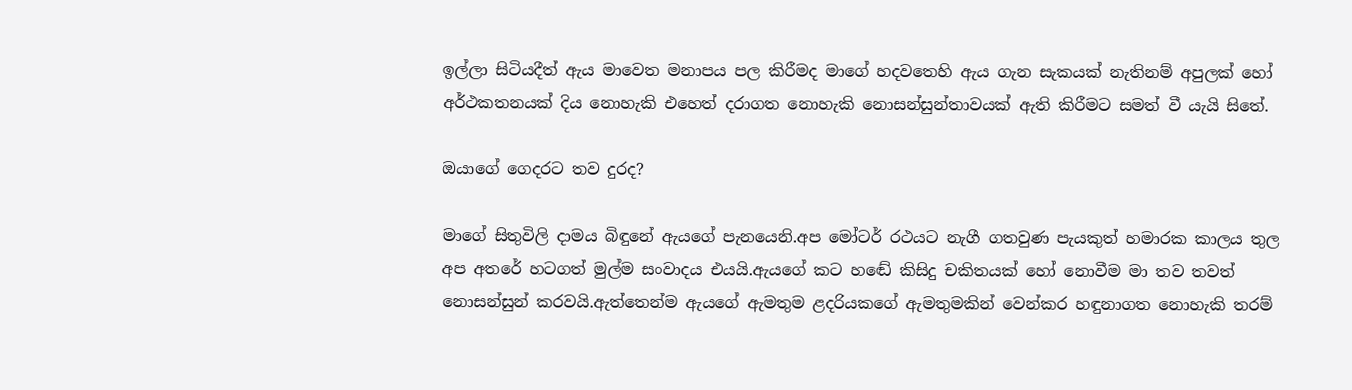ඉල්ලා සිටියදීත් ඇය මාවෙත මනාපය පල කිරීමද මාගේ හදවතෙහි ඇය ගැන සැකයක් නැතිනම් අපුලක් හෝ අර්ථකතනයක් දිය නොහැකි එහෙත් දරාගත නොහැකි නොසන්සුන්තාවයක් ඇති කිරීමට සමත් වී යැයි සිතේ.

ඔයාගේ ගෙදරට තව දුරද?

මාගේ සිතුවිලි දාමය බිඳුනේ ඇයගේ පැනයෙනි.අප මෝටර් රථයට නැගී ගතවුණ පැයකුත් හමාරක කාලය තුල අප අතරේ හටගත් මුල්ම සංවාදය එයයි.ඇයගේ කට හඬේ කිසිදු චකිතයක් හෝ නොවීම මා තව තවත් නොසන්සුන් කරවයි.ඇත්තෙන්ම ඇයගේ ඇමතුම ළදරියකගේ ඇමතුමකින් වෙන්කර හඳුනාගත නොහැකි තරම්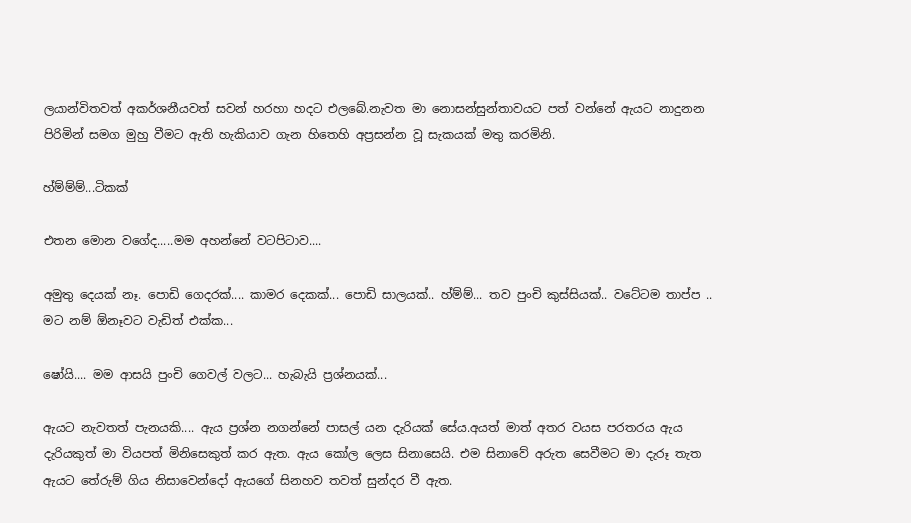ලයාන්විතවත් අකර්ශනීයවත් සවන් හරහා හදට එලබේ.නැවත මා නොසන්සුන්තාවයට පත් වන්නේ ඇයට නාදුනන පිරිමින් සමග මුහු වීමට ඇති හැකියාව ගැන හිතෙහි අප්‍රසන්න වූ සැකයක් මතු කරමිනි.

හ්ම්ම්ම්...ටිකක්

එතන මොන වගේද.....මම අහන්නේ වටපිටාව....

අමුතු දෙයක් නෑ. පොඩි ගෙදරක්.... කාමර දෙකක්... පොඩි සාලයක්.. හ්ම්ම්... තව පුංචි කුස්සියක්.. වටේටම තාප්ප .. මට නම් ඕනෑවට වැඩිත් එක්ක...

ෂෝයි.... මම ආසයි පුංචි ගෙවල් වලට... හැබැයි ප්‍රශ්නයක්...

ඇයට නැවතත් පැනයකි.... ඇය ප්‍රශ්න නගන්නේ පාසල් යන දැරියක් සේය.අයත් මාත් අතර වයස පරතරය ඇය දැරියකුත් මා වියපත් මිනිසෙකුත් කර ඇත. ඇය කෝල ලෙස සිනාසෙයි. එම සිනාවේ අරුත සෙවීමට මා දැරූ තැත ඇයට තේරුම් ගිය නිසාවෙන්දෝ ඇයගේ සිනහව තවත් සුන්දර වී ඇත.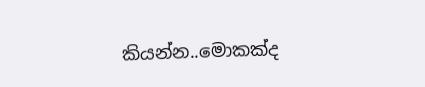කියන්න..මොකක්ද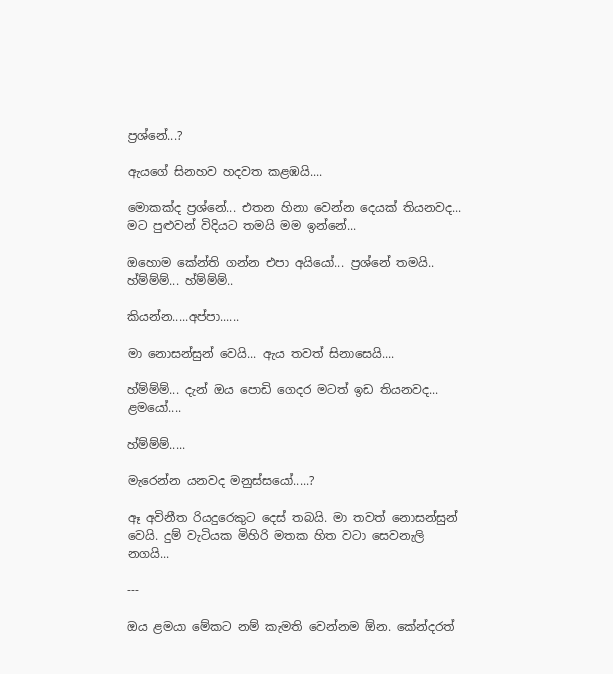ප්‍රශ්නේ...?

ඇයගේ සිනහව හදවත කළඹයි....

මොකක්ද ප්‍රශ්නේ... එතන හිනා වෙන්න දෙයක් තියනවද... මට පුළුවන් විදියට තමයි මම ඉන්නේ...

ඔහොම කේන්ති ගන්න එපා අයියෝ... ප්‍රශ්නේ තමයි.. හ්ම්ම්ම්... හ්ම්ම්ම්..

කියන්න.....අප්පා......

මා නොසන්සුන් වෙයි... ඇය තවත් සිනාසෙයි....

හ්ම්ම්ම්... දැන් ඔය පොඩි ගෙදර මටත් ඉඩ තියනවද... ළමයෝ....

හ්ම්ම්ම්.....

මැරෙන්න යනවද මනුස්සයෝ.....?

ඈ අවිනීත රියදුරෙකුට දෙස් තබයි. මා තවත් නොසන්සුන් වෙයි. දුම් වැටියක මිහිරි මතක හිත වටා සෙවනැලි නගයි...

---

ඔය ළමයා මේකට නම් කැමති වෙන්නම ඕන. කේන්දරත්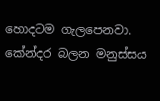හොදටම ගැලපෙනවා. කේන්දර බලන මනුස්සය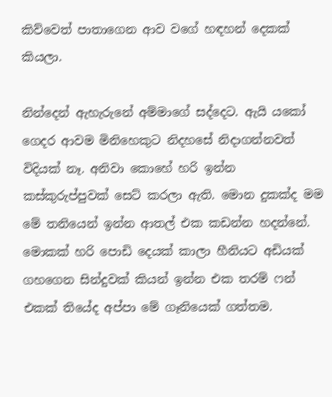කිව්වෙත් පාතාගෙන ආව වගේ හඳහන් දෙකක් කියලා.

නින්දෙන් ඇහැරුනේ අම්මාගේ සද්දෙට. ඇයි යකෝ ගෙදර ආවම මිනිහෙකුට නිදහසේ නිදාගන්නවත් විදියක් නෑ. අනිවා කොහේ හරි ඉන්න කස්කුරුප්පුවක් සෙට් කරලා ඇති. මොන දුකක්ද මම මේ තනියෙන් ඉන්න ආතල් එක කඩන්න හදන්නේ. මොකක් හරි පොඩි දෙයක් කාලා හීනියට අඩියක් ගහගෙන සින්දුවක් කියන් ඉන්න එක තරම් ෆන් එකක් තියේද අප්පා මේ ගෑනියෙක් ගත්තම.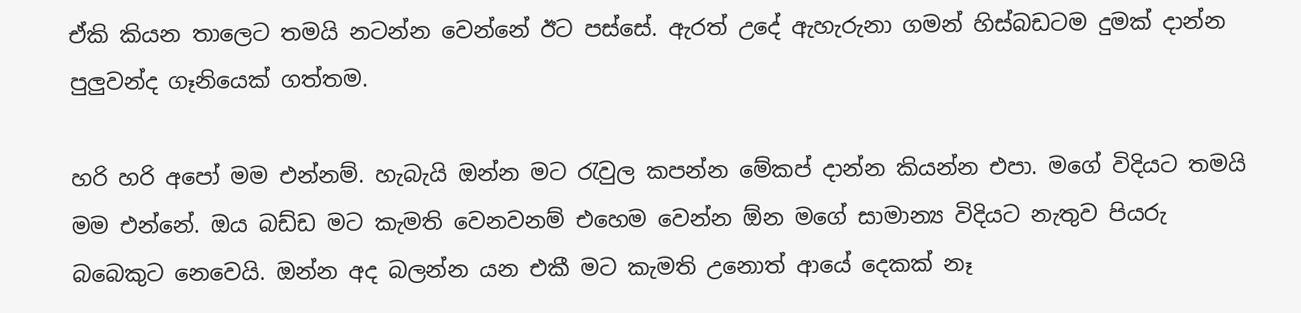ඒකි කියන තාලෙට තමයි නටන්න වෙන්නේ ඊට පස්සේ. ඇරත් උදේ ඇහැරුනා ගමන් හිස්බඩටම දුමක් දාන්න පුලුවන්ද ගෑනියෙක් ගත්තම.

හරි හරි අපෝ මම එන්නම්. හැබැයි ඔන්න මට රැවුල කපන්න මේකප් දාන්න කියන්න එපා. මගේ විදියට තමයි මම එන්නේ. ඔය බඩ්ඩ මට කැමති වෙනවනම් එහෙම වෙන්න ඕන මගේ සාමාන්‍ය විදියට නැතුව පියරු බබෙකුට නෙවෙයි. ඔන්න අද බලන්න යන එකී මට කැමති උනොත් ආයේ දෙකක් නෑ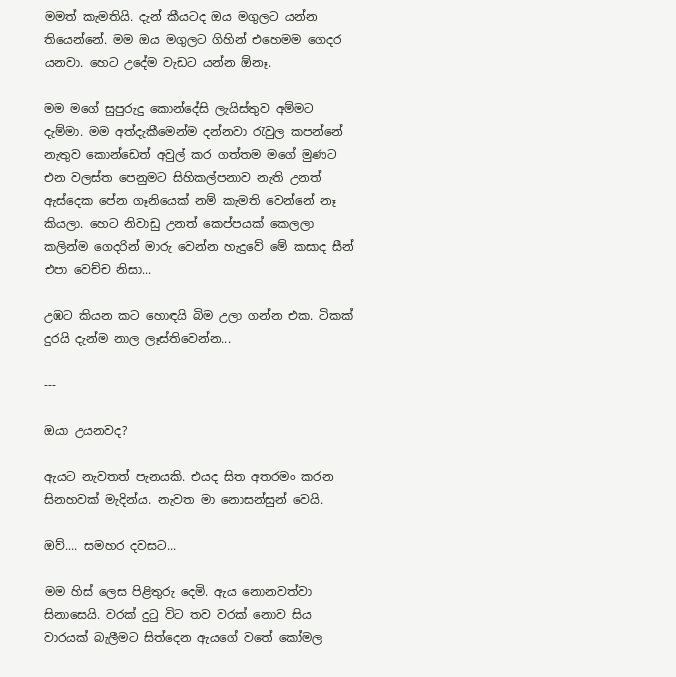මමත් කැමතියි. දැන් කීයටද ඔය මගුලට යන්න තියෙන්නේ. මම ඔය මගුලට ගිහින් එහෙමම ගෙදර යනවා. හෙට උදේම වැඩට යන්න ඕනෑ.

මම මගේ සුපුරුදු කොන්දේසි ලැයිස්තුව අම්මට දැම්මා. මම අත්දැකීමෙන්ම දන්නවා රැවුල කපන්නේ නැතුව කොන්ඩෙත් අවුල් කර ගත්තම මගේ මුණට එන වලස්ත පෙනුමට සිහිකල්පනාව නැති උනත් ඇස්දෙක පේන ගෑනියෙක් නම් කැමති වෙන්නේ නෑ කියලා. හෙට නිවාඩු උනත් කෙප්පයක් කෙලලා කලින්ම ගෙදරින් මාරු වෙන්න හැදුවේ මේ කසාද සීන් එපා වෙච්ච නිසා...

උඹට කියන කට හොඳයි බිම උලා ගන්න එක. ටිකක් දුරයි දැන්ම නාල ලෑස්තිවෙන්න...

---

ඔයා උයනවද?

ඇයට නැවතත් පැනයකි. එයද සිත අතරමං කරන සිනහවක් මැදින්ය. නැවත මා නොසන්සුන් වෙයි.

ඔව්.... සමහර දවසට...

මම හිස් ලෙස පිළිතුරු දෙමි. ඇය නොනවත්වා සිනාසෙයි. වරක් දුටු විට තව වරක් නොව සිය වාරයක් බැලීමට සිත්දෙන ඇයගේ වතේ කෝමල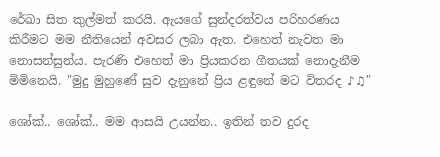රේඛා සිත කුල්මත් කරයි. ඇයගේ සුන්දරත්වය පරිහරණය කිරීමට මම නීතියෙන් අවසර ලබා ඇත. එහෙත් නැවත මා නොසන්සුන්ය. පැරණි එහෙත් මා ප්‍රියකරන ගීතයක් නොදැනීම මිමිනෙයි. "මුදු මුහුණේ සුව දැනුනේ ප්‍රිය ළඳුනේ මට විතරද ♪♫"

ශෝක්.. ශෝක්.. මම ආසයි උයන්න.. ඉතින් තව දුරද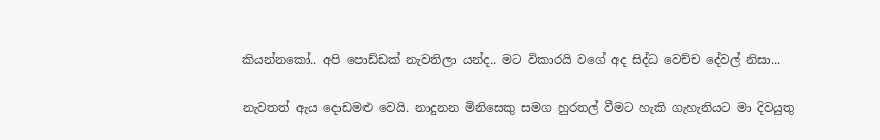කියන්නකෝ.. අපි පොඩ්ඩක් නැවතිලා යන්ද.. මට විකාරයි වගේ අද සිද්ධ වෙච්ච දේවල් නිසා...

නැවතත් ඇය දොඩමළු වෙයි. නාදුනන මිනිසෙකු සමග හුරතල් වීමට හැකි ගැහැනියට මා දිවයුතු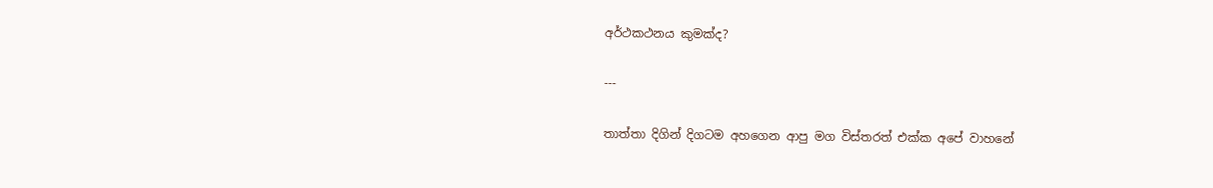අර්ථකථනය කුමක්ද?

---

තාත්තා දිගින් දිගටම අහගෙන ආපු මග විස්තරත් එක්ක අපේ වාහනේ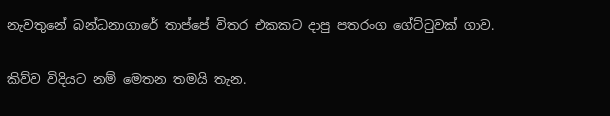නැවතුනේ බන්ධනාගාරේ තාප්පේ විතර එකකට දාපු පතරංග ගේට්ටුවක් ගාව.

කිව්ව විදියට නම් මෙතන තමයි තැන.